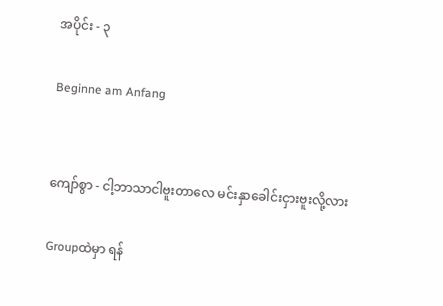အပိုင်း - ၃

Beginne am Anfang


ကျော်စွာ - ငါ့ဘာသာငါဗူးတာလေ မင်းနှာခေါင်းငှားဗူးလို့လား

Groupထဲမှာ ရန်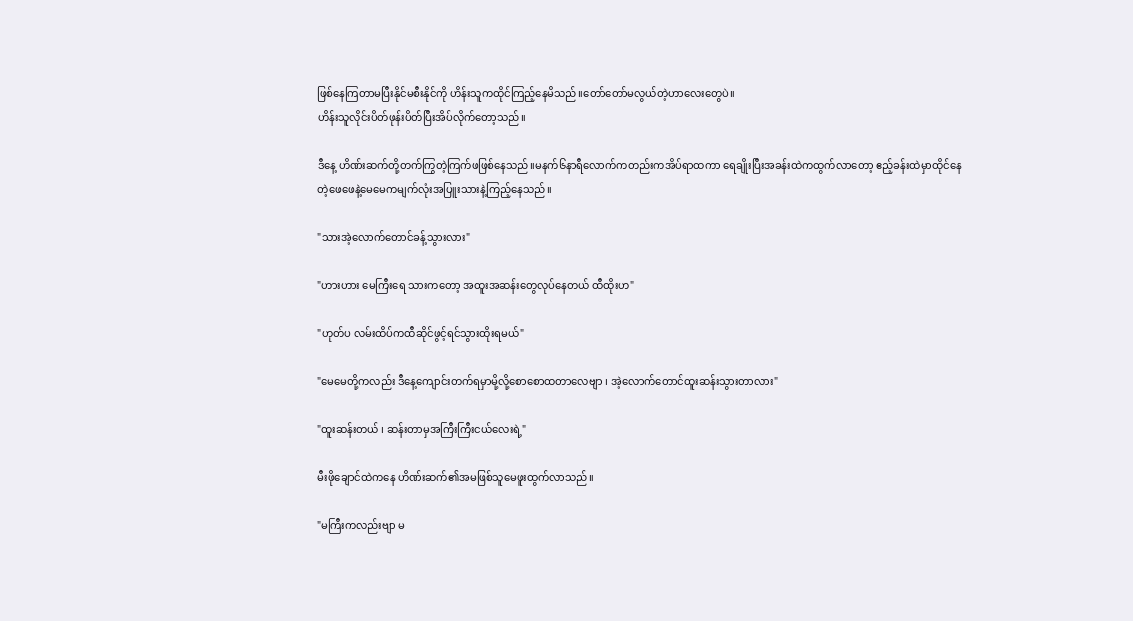ဖြစ်နေကြတာမပြီးနိုင်မစီးနိုင်ကို ဟိန်းသူကထိုင်ကြည့်နေမိသည်။တော်တော်မလွယ်တဲ့ဟာလေးတွေပဲ။
ဟိန်းသူလိုင်းပိတ်ဖုန်းပိတ်ပြီးအိပ်လိုက်တော့သည်။

ဒီနေ့ ဟိဏ်းဆက်တို့တက်ကြွတဲ့ကြက်ဖဖြစ်နေသည်။မနက်၆နာရီလောက်ကတည်းကအိပ်ရာထကာ ရေချိုးပြီးအခန်းထဲကထွက်လာတော့ ဧည့်ခန်းထဲမှာထိုင်နေတဲ့ဖေဖေနဲ့မေမေကမျက်လုံးအပြူးသားနဲ့ကြည့်နေသည်။

"သားအဲ့လောက်တောင်ခန့်သွားလား"

"ဟားဟား မေကြီးရေ သားကတော့ အထူးအဆန်းတွေလုပ်နေတယ် ထီထိုးဟ"

"ဟုတ်ပ လမ်းထိပ်ကထီဆိုင်ဖွင့်ရင်သွားထိုးရမယ်"

"မေမေတို့ကလည်း ဒီနေ့ကျောင်းတက်ရမှာမို့လို့စောစောထတာလေဗျာ ၊ အဲ့လောက်တောင်ထူးဆန်းသွားတာလား"

"ထူးဆန်းတယ် ၊ ဆန်းတာမှအကြီးကြီးငယ်လေးရဲ့"

မီးဖိုချောင်ထဲကနေ ဟိဏ်းဆက်၏အမဖြစ်သူမေဖူးထွက်လာသည်။

"မကြီးကလည်းဗျာ မ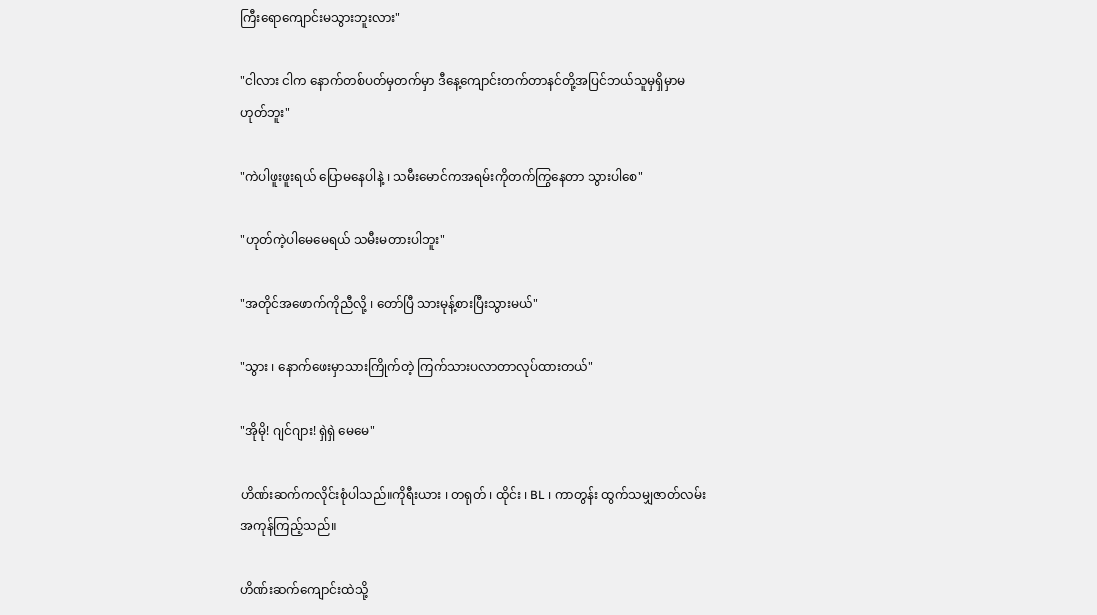ကြီးရောကျောင်းမသွားဘူးလား"

"ငါလား ငါက နောက်တစ်ပတ်မှတက်မှာ ဒီနေ့ကျောင်းတက်တာနင်တို့အပြင်ဘယ်သူမှရှိမှာမဟုတ်ဘူး"

"ကဲပါဖူးဖူးရယ် ပြောမနေပါနဲ့ ၊ သမီးမောင်ကအရမ်းကိုတက်ကြွနေတာ သွားပါစေ"

"ဟုတ်ကဲ့ပါမေမေရယ် သမီးမတားပါဘူး"

"အတိုင်အဖောက်ကိုညီလို့ ၊ တော်ပြီ သားမုန့်စားပြီးသွားမယ်"

"သွား ၊ နောက်ဖေးမှာသားကြိုက်တဲ့ ကြက်သားပလာတာလုပ်ထားတယ်"

"အိုမို! ဂျင်ဂျား! ရှဲရှဲ မေမေ"

ဟိဏ်းဆက်ကလိုင်းစုံပါသည်။ကိုရီးယား ၊ တရုတ် ၊ ထိုင်း ၊ BL ၊ ကာတွန်း ထွက်သမျှဇာတ်လမ်းအကုန်ကြည့်သည်။

ဟိဏ်းဆက်ကျောင်းထဲသို့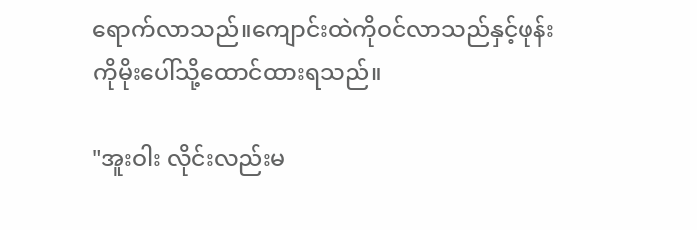ရောက်လာသည်။ကျောင်းထဲကိုဝင်လာသည်နှင့်ဖုန်းကိုမိုးပေါ်သို့ထောင်ထားရသည်။

"အူးဝါး လိုင်းလည်းမ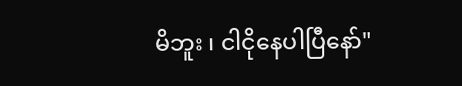မိဘူး ၊ ငါငိုနေပါပြီနော်"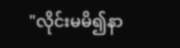"လိုင်းမမိ၍နာ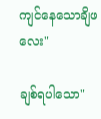ကျင်နေသောချိဖလေး"

ချစ်ရပါသော"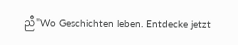ညီ"Wo Geschichten leben. Entdecke jetzt